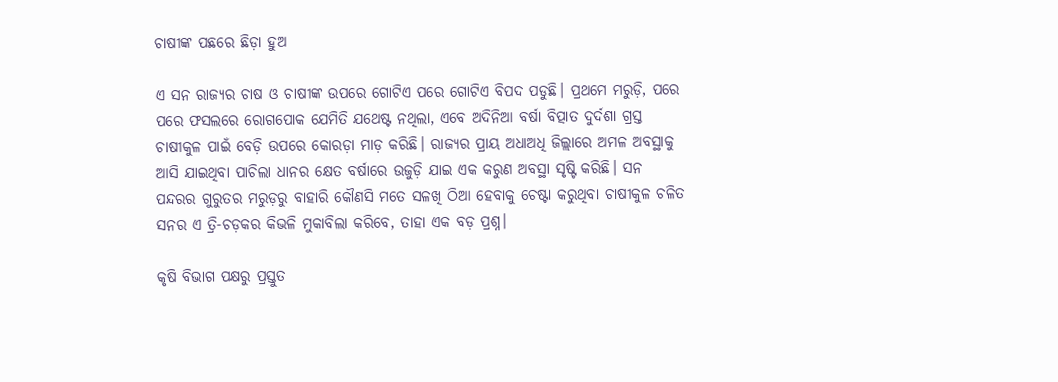ଚାଷୀଙ୍କ ପଛରେ ଛିଡ଼ା ହୁଅ

ଏ ସନ ରାଜ୍ୟର ଚାଷ ଓ ଚାଷୀଙ୍କ ଉପରେ ଗୋଟିଏ ପରେ ଗୋଟିଏ ବିପଦ ପଡୁଛି। ପ୍ରଥମେ ମରୁଡ଼ି, ପରେ ପରେ ଫସଲରେ ରୋଗପୋକ ଯେମିତି ଯଥେଷ୍ଟ ନଥିଲା, ଏବେ ଅଦିନିଆ ବର୍ଷା ବିତ୍ପାତ ଦୁର୍ଦଶା ଗ୍ରସ୍ତ ଚାଷୀକୁଳ ପାଇଁ ବେଡ଼ି ଉପରେ କୋରଡ଼ା ମାଡ଼ କରିଛି। ରାଜ୍ୟର ପ୍ରାୟ ଅଧାଅଧି ଜିଲ୍ଲାରେ ଅମଳ ଅବସ୍ଥାକୁ ଆସି ଯାଇଥିବା ପାଚିଲା ଧାନର କ୍ଷେତ ବର୍ଷାରେ ଉଜୁଡ଼ି ଯାଇ ଏକ କରୁଣ ଅବସ୍ଥା ସୃଷ୍ଟି କରିଛି। ସନ ପନ୍ଦରର ଗୁରୁତର ମରୁଡ଼ରୁ ବାହାରି କୌଣସି ମତେ ସଳଖି ଠିଆ ହେବାକୁ ଚେଷ୍ଟା କରୁଥିବା ଚାଷୀକୁଳ ଚଳିତ ସନର ଏ ତ୍ରି-ଚଡ଼କର କିଭଳି ମୁକାବିଲା କରିବେ, ତାହା ଏକ ବଡ଼ ପ୍ରଶ୍ନ।

କୃଷି ବିଭାଗ ପକ୍ଷରୁ ପ୍ରସ୍ତୁତ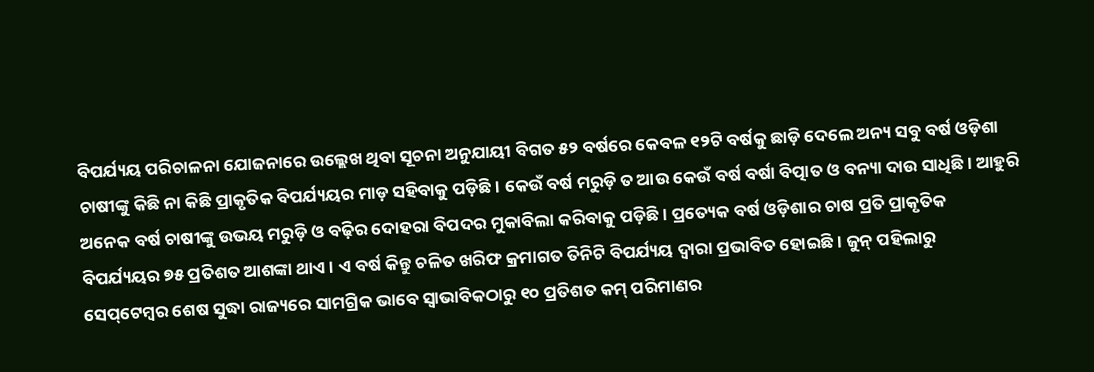ବିପର୍ଯ୍ୟୟ ପରିଚାଳନା ଯୋଜନାରେ ଉଲ୍ଲେଖ ଥିବା ସୂଚନା ଅନୁଯାୟୀ ବିଗତ ୫୨ ବର୍ଷରେ କେବଳ ୧୨ଟି ବର୍ଷକୁ ଛାଡ଼ି ଦେଲେ ଅନ୍ୟ ସବୁ ବର୍ଷ ଓଡ଼ିଶା ଚାଷୀଙ୍କୁ କିଛି ନା କିଛି ପ୍ରାକୃତିକ ବିପର୍ଯ୍ୟୟର ମାଡ଼ ସହିବାକୁ ପଡ଼ିଛି। କେଉଁ ବର୍ଷ ମରୁଡ଼ି ତ ଆଉ କେଉଁ ବର୍ଷ ବର୍ଷା ବିତ୍ପାତ ଓ ବନ୍ୟା ଦାଉ ସାଧିଛି। ଆହୁରି ଅନେକ ବର୍ଷ ଚାଷୀଙ୍କୁ ଉଭୟ ମରୁଡ଼ି ଓ ବଢ଼ିର ଦୋହରା ବିପଦର ମୁକାବିଲା କରିବାକୁ ପଡ଼ିଛି। ପ୍ରତ୍ୟେକ ବର୍ଷ ଓଡ଼ିଶାର ଚାଷ ପ୍ରତି ପ୍ରାକୃତିକ ବିପର୍ଯ୍ୟୟର ୭୫ ପ୍ରତିଶତ ଆଶଙ୍କା ଥାଏ। ଏ ବର୍ଷ କିନ୍ତୁ ଚଳିତ ଖରିଫ କ୍ରମାଗତ ତିନିଟି ବିପର୍ଯ୍ୟୟ ଦ୍ୱାରା ପ୍ରଭାବିତ ହୋଇଛି। ଜୁନ୍‌ ପହିଲାରୁ ସେପ୍‌ଟେମ୍ବର ଶେଷ ସୁଦ୍ଧା ରାଜ୍ୟରେ ସାମଗ୍ରିକ ଭାବେ ସ୍ୱାଭାବିକଠାରୁ ୧୦ ପ୍ରତିଶତ କମ୍‌ ପରିମାଣର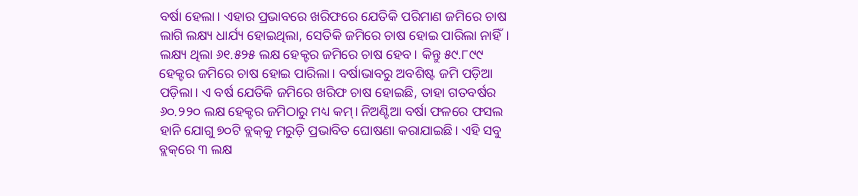ବର୍ଷା ହେଲା। ଏହାର ପ୍ରଭାବରେ ଖରିଫରେ ଯେତିକି ପରିମାଣ ଜମିରେ ଚାଷ ଲାଗି ଲକ୍ଷ୍ୟ ଧାର୍ଯ୍ୟ ହୋଇଥିଲା, ସେତିକି ଜମିରେ ଚାଷ ହୋଇ ପାରିଲା ନାହିଁ। ଲକ୍ଷ୍ୟ ଥିଲା ୬୧.୫୨୫ ଲକ୍ଷ ହେକ୍ଟର ଜମିରେ ଚାଷ ହେବ। କିନ୍ତୁ ୫୯.୮୯୯ ହେକ୍ଟର ଜମିରେ ଚାଷ ହୋଇ ପାରିଲା। ବର୍ଷାଭାବରୁ ଅବଶିଷ୍ଟ ଜମି ପଡ଼ିଆ ପଡ଼ିଲା। ଏ ବର୍ଷ ଯେତିକି ଜମିରେ ଖରିଫ ଚାଷ ହୋଇଛି, ତାହା ଗତବର୍ଷର ୬୦.୨୨୦ ଲକ୍ଷ ହେକ୍ଟର ଜମିଠାରୁ ମଧ୍ୟ କମ୍‌। ନିଅଣ୍ଟିଆ ବର୍ଷା ଫଳରେ ଫସଲ ହାନି ଯୋଗୁ ୭୦ଟି ବ୍ଲକ୍‌କୁ ମରୁଡ଼ି ପ୍ରଭାବିତ ଘୋଷଣା କରାଯାଇଛି। ଏହି ସବୁ ବ୍ଲକ୍‌ରେ ୩ ଲକ୍ଷ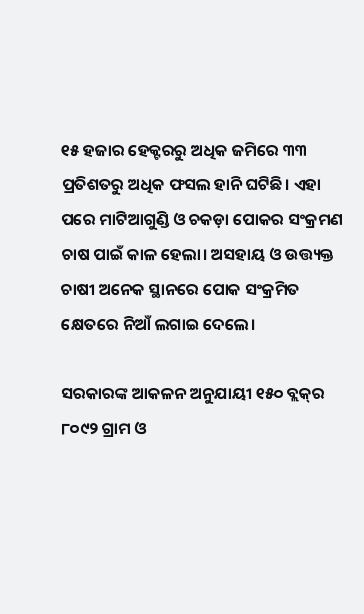୧୫ ହଜାର ହେକ୍ଟରରୁ ଅଧିକ ଜମିରେ ୩୩ ପ୍ରତିଶତରୁ ଅଧିକ ଫସଲ ହାନି ଘଟିଛି। ଏହା ପରେ ମାଟିଆଗୁଣ୍ଡି ଓ ଚକଡ଼ା ପୋକର ସଂକ୍ରମଣ ଚାଷ ପାଇଁ କାଳ ହେଲା। ଅସହାୟ ଓ ଉତ୍ତ୍ୟକ୍ତ ଚାଷୀ ଅନେକ ସ୍ଥାନରେ ପୋକ ସଂକ୍ରମିତ କ୍ଷେତରେ ନିଆଁ ଲଗାଇ ଦେଲେ।

ସରକାରଙ୍କ ଆକଳନ ଅନୁଯାୟୀ ୧୫୦ ବ୍ଲକ୍‌ର ୮୦୯୨ ଗ୍ରାମ ଓ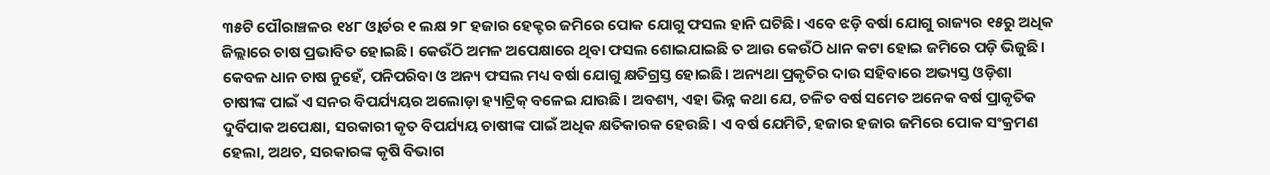୩୫ଟି ପୌରାଞ୍ଚଳର ୧୪୮ ଓ୍ଵାର୍ଡର ୧ ଲକ୍ଷ ୨୮ ହଜାର ହେକ୍ଟର ଜମିରେ ପୋକ ଯୋଗୁ ଫସଲ ହାନି ଘଟିଛି। ଏବେ ଝଡ଼ି ବର୍ଷା ଯୋଗୁ ରାଜ୍ୟର ୧୫ରୁ ଅଧିକ ଜିଲ୍ଲାରେ ଚାଷ ପ୍ରଭାବିତ ହୋଇଛି। କେଉଁଠି ଅମଳ ଅପେକ୍ଷାରେ ଥିବା ଫସଲ ଶୋଇଯାଇଛି ତ ଆଉ କେଉଁଠି ଧାନ କଟା ହୋଇ ଜମିରେ ପଡ଼ି ଭିଜୁଛି। କେବଳ ଧାନ ଚାଷ ନୁହେଁ, ପନିପରିବା ଓ ଅନ୍ୟ ଫସଲ ମଧ୍ୟ ବର୍ଷା ଯୋଗୁ କ୍ଷତିଗ୍ରସ୍ତ ହୋଇଛି। ଅନ୍ୟଥା ପ୍ରକୃତିର ଦାଉ ସହିବାରେ ଅଭ୍ୟସ୍ତ ଓଡ଼ିଶା ଚାଷୀଙ୍କ ପାଇଁ ଏ ସନର ବିପର୍ଯ୍ୟୟର ଅଲୋଡ଼ା ହ୍ୟାଟ୍ରିକ୍‌ ବଳେଇ ଯାଉଛି। ଅବଶ୍ୟ, ଏହା ଭିନ୍ନ କଥା ଯେ, ଚଳିତ ବର୍ଷ ସମେତ ଅନେକ ବର୍ଷ ପ୍ରାକୃତିକ ଦୁର୍ବିପାକ ଅପେକ୍ଷା, ସରକାରୀ କୃତ ବିପର୍ଯ୍ୟୟ ଚାଷୀଙ୍କ ପାଇଁ ଅଧିକ କ୍ଷତିକାରକ ହେଉଛି। ଏ ବର୍ଷ ଯେମିତି, ହଜାର ହଜାର ଜମିରେ ପୋକ ସଂକ୍ରମଣ ହେଲା, ଅଥଚ, ସରକାରଙ୍କ କୃଷି ବିଭାଗ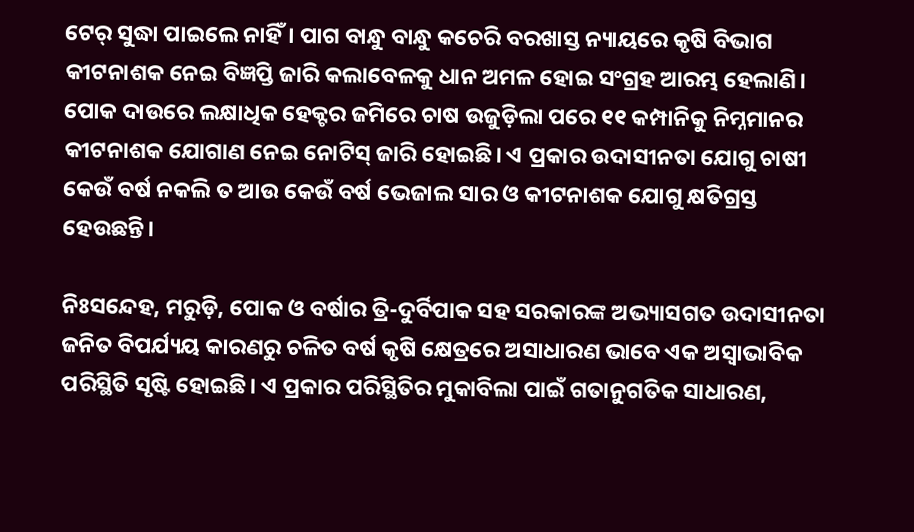ଟେର୍‌ ସୁଦ୍ଧା ପାଇଲେ ନାହିଁ। ପାଗ ବାନ୍ଧୁ ବାନ୍ଧୁ କଚେରି ବରଖାସ୍ତ ନ୍ୟାୟରେ କୃଷି ବିଭାଗ କୀଟନାଶକ ନେଇ ବିଜ୍ଞପ୍ତି ଜାରି କଲାବେଳକୁ ଧାନ ଅମଳ ହୋଇ ସଂଗ୍ରହ ଆରମ୍ଭ ହେଲାଣି। ପୋକ ଦାଉରେ ଲକ୍ଷାଧିକ ହେକ୍ଟର ଜମିରେ ଚାଷ ଉଜୁଡ଼ିଲା ପରେ ୧୧ କମ୍ପାନିକୁ ନିମ୍ନମାନର କୀଟନାଶକ ଯୋଗାଣ ନେଇ ନୋଟିସ୍‌ ଜାରି ହୋଇଛି। ଏ ପ୍ରକାର ଉଦାସୀନତା ଯୋଗୁ ଚାଷୀ କେଉଁ ବର୍ଷ ନକଲି ତ ଆଉ କେଉଁ ବର୍ଷ ଭେଜାଲ ସାର ଓ କୀଟନାଶକ ଯୋଗୁ କ୍ଷତିଗ୍ରସ୍ତ ହେଉଛନ୍ତି।

ନିଃସନ୍ଦେହ, ମରୁଡ଼ି, ପୋକ ଓ ବର୍ଷାର ତ୍ରି-ଦୁର୍ବିପାକ ସହ ସରକାରଙ୍କ ଅଭ୍ୟାସଗତ ଉଦାସୀନତା ଜନିତ ବିପର୍ଯ୍ୟୟ କାରଣରୁ ଚଳିତ ବର୍ଷ କୃଷି କ୍ଷେତ୍ରରେ ଅସାଧାରଣ ଭାବେ ଏକ ଅସ୍ୱାଭାବିକ ପରିସ୍ଥିତି ସୃଷ୍ଟି ହୋଇଛି। ଏ ପ୍ରକାର ପରିସ୍ଥିତିର ମୁକାବିଲା ପାଇଁ ଗତାନୁଗତିକ ସାଧାରଣ,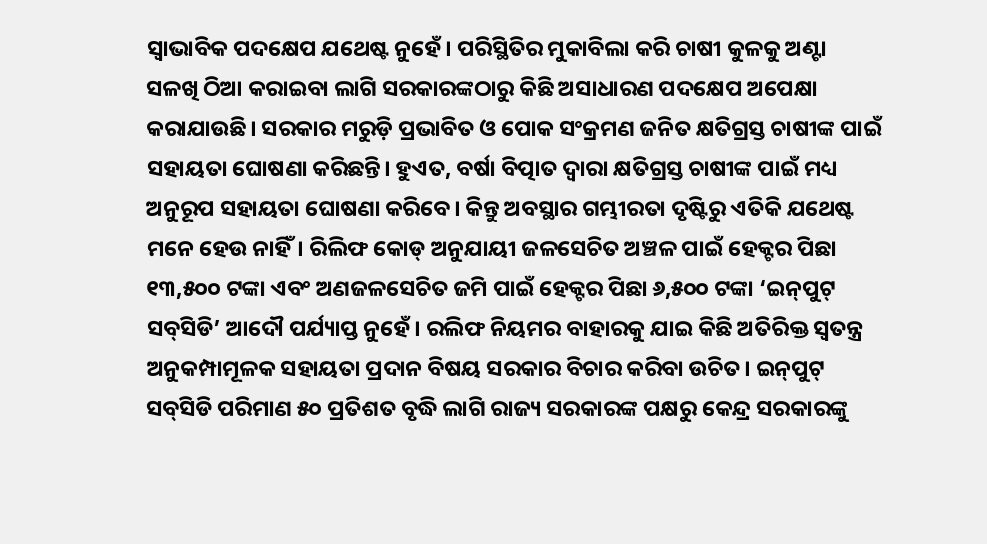ସ୍ୱାଭାବିକ ପଦକ୍ଷେପ ଯଥେଷ୍ଟ ନୁହେଁ। ପରିସ୍ଥିତିର ମୁକାବିଲା କରି ଚାଷୀ କୁଳକୁ ଅଣ୍ଟା ସଳଖି ଠିଆ କରାଇବା ଲାଗି ସରକାରଙ୍କଠାରୁ କିଛି ଅସାଧାରଣ ପଦକ୍ଷେପ ଅପେକ୍ଷା କରାଯାଉଛି। ସରକାର ମରୁଡ଼ି ପ୍ରଭାବିତ ଓ ପୋକ ସଂକ୍ରମଣ ଜନିତ କ୍ଷତିଗ୍ରସ୍ତ ଚାଷୀଙ୍କ ପାଇଁ ସହାୟତା ଘୋଷଣା କରିଛନ୍ତି। ହୁଏତ, ବର୍ଷା ବିତ୍ପାତ ଦ୍ୱାରା କ୍ଷତିଗ୍ରସ୍ତ ଚାଷୀଙ୍କ ପାଇଁ ମଧ୍ୟ ଅନୁରୂପ ସହାୟତା ଘୋଷଣା କରିବେ। କିନ୍ତୁ ଅବସ୍ଥାର ଗମ୍ଭୀରତା ଦୃଷ୍ଟିରୁ ଏତିକି ଯଥେଷ୍ଟ ମନେ ହେଉ ନାହିଁ। ରିଲିଫ କୋଡ୍‌ ଅନୁଯାୟୀ ଜଳସେଚିତ ଅଞ୍ଚଳ ପାଇଁ ହେକ୍ଟର ପିଛା ୧୩,୫୦୦ ଟଙ୍କା ଏବଂ ଅଣଜଳସେଚିତ ଜମି ପାଇଁ ହେକ୍ଟର ପିଛା ୬,୫୦୦ ଟଙ୍କା ‘ଇନ୍‌ପୁଟ୍‌ ସବ୍‌ସିଡି’ ଆଦୌ ପର୍ଯ୍ୟାପ୍ତ ନୁହେଁ। ରଲିଫ ନିୟମର ବାହାରକୁ ଯାଇ କିଛି ଅତିରିକ୍ତ ସ୍ୱତନ୍ତ୍ର ଅନୁକମ୍ପାମୂଳକ ସହାୟତା ପ୍ରଦାନ ବିଷୟ ସରକାର ବିଚାର କରିବା ଉଚିତ। ଇନ୍‌ପୁଟ୍‌ ସବ୍‌ସିଡି ପରିମାଣ ୫୦ ପ୍ରତିଶତ ବୃଦ୍ଧି ଲାଗି ରାଜ୍ୟ ସରକାରଙ୍କ ପକ୍ଷରୁ କେନ୍ଦ୍ର ସରକାରଙ୍କୁ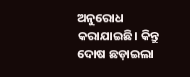ଅନୁରୋଧ କରାଯାଇଛି। କିନ୍ତୁ ଦୋଷ ଛଡ଼ାଇଲା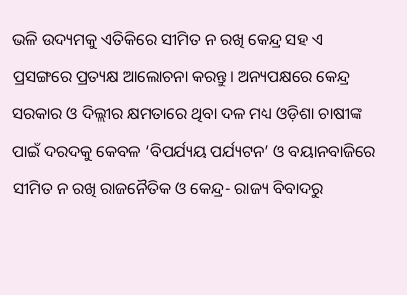ଭଳି ଉଦ୍ୟମକୁ ଏତିକିରେ ସୀମିତ ନ ରଖି କେନ୍ଦ୍ର ସହ ଏ ପ୍ରସଙ୍ଗରେ ପ୍ରତ୍ୟକ୍ଷ ଆଲୋଚନା କରନ୍ତୁ। ଅନ୍ୟପକ୍ଷରେ କେନ୍ଦ୍ର ସରକାର ଓ ଦିଲ୍ଲୀର କ୍ଷମତାରେ ଥିବା ଦଳ ମଧ୍ୟ ଓଡ଼ିଶା ଚାଷୀଙ୍କ ପାଇଁ ଦରଦକୁ କେବଳ ‘ବିପର୍ଯ୍ୟୟ ପର୍ଯ୍ୟଟନ’ ଓ ବୟାନବାଜିରେ ସୀମିତ ନ ରଖି ରାଜନୈତିକ ଓ କେନ୍ଦ୍ର- ରାଜ୍ୟ ବିବାଦରୁ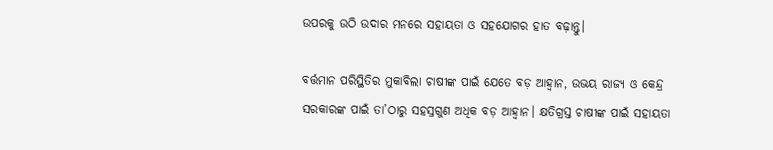ଉପରକୁ ଉଠି ଉଦାର ମନରେ ସହାୟତା ଓ ସହଯୋଗର ହାତ ବଢ଼ାନ୍ତୁ।

ବର୍ତ୍ତମାନ ପରିସ୍ଥିତିର ମୁକାବିଲା ଚାଷୀଙ୍କ ପାଇଁ ଯେତେ ବଡ଼ ଆହ୍ଵାନ, ଉଭୟ ରାଜ୍ୟ ଓ କେନ୍ଦ୍ର ସରକାରଙ୍କ ପାଇଁ ତା’ଠାରୁ ସହସ୍ରଗୁଣ ଅଧିକ ବଡ଼ ଆହ୍ଵାନ। କ୍ଷତିଗ୍ରସ୍ତ ଚାଷୀଙ୍କ ପାଇଁ ସହାୟତା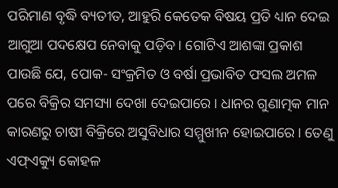ପରିମାଣ ବୃଦ୍ଧି ବ୍ୟତୀତ, ଆହୁରି କେତେକ ବିଷୟ ପ୍ରତି ଧ୍ୟାନ ଦେଇ ଆଗୁଆ ପଦକ୍ଷେପ ନେବାକୁ ପଡ଼ିବ। ଗୋଟିଏ ଆଶଙ୍କା ପ୍ରକାଶ ପାଉଛି ଯେ, ପୋକ- ସଂକ୍ରମିତ ଓ ବର୍ଷା ପ୍ରଭାବିତ ଫସଲ ଅମଳ ପରେ ବିକ୍ରିର ସମସ୍ୟା ଦେଖା ଦେଇପାରେ। ଧାନର ଗୁଣାତ୍ମକ ମାନ କାରଣରୁ ଚାଷୀ ବିକ୍ରିରେ ଅସୁବିଧାର ସମ୍ମୁଖୀନ ହୋଇପାରେ। ତେଣୁ ଏଫ୍‌ଏକ୍ୟୁ କୋହଳ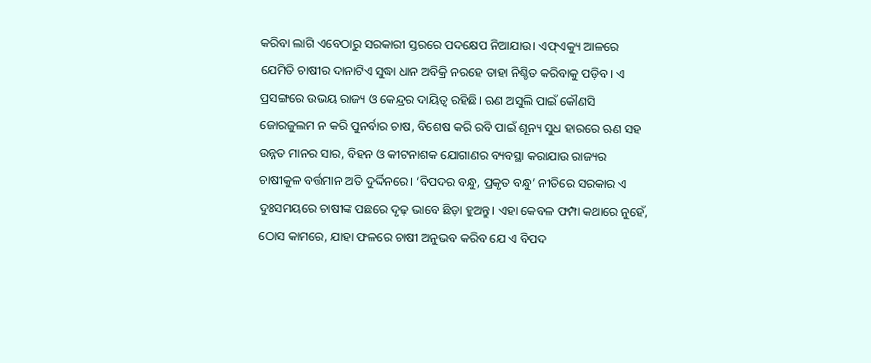କରିବା ଲାଗି ଏବେଠାରୁ ସରକାରୀ ସ୍ତରରେ ପଦକ୍ଷେପ ନିଆଯାଉ। ଏଫ୍‌ଏକ୍ୟୁ ଆଳରେ ଯେମିତି ଚାଷୀର ଦାନାଟିଏ ସୁଦ୍ଧା ଧାନ ଅବିକ୍ରି ନରହେ ତାହା ନିଶ୍ଚିତ କରିବାକୁ ପଡ଼ିବ। ଏ ପ୍ରସଙ୍ଗରେ ଉଭୟ ରାଜ୍ୟ ଓ କେନ୍ଦ୍ରର ଦାୟିତ୍ୱ ରହିଛି। ଋଣ ଅସୁଲି ପାଇଁ କୌଣସି ଜୋରଜୁଲମ ନ କରି ପୁନର୍ବାର ଚାଷ, ବିଶେଷ କରି ରବି ପାଇଁ ଶୂନ୍ୟ ସୁଧ ହାରରେ ଋଣ ସହ ଉନ୍ନତ ମାନର ସାର, ବିହନ ଓ କୀଟନାଶକ ଯୋଗାଣର ବ୍ୟବସ୍ଥା କରାଯାଉ ରାଜ୍ୟର ଚାଷୀକୁଳ ବର୍ତ୍ତମାନ ଅତି ଦୁର୍ଦ୍ଦିନରେ। ‘ବିପଦର ବନ୍ଧୁ, ପ୍ରକୃତ ବନ୍ଧୁ’ ନୀତିରେ ସରକାର ଏ ଦୁଃସମୟରେ ଚାଷୀଙ୍କ ପଛରେ ଦୃଢ଼ ଭାବେ ଛିଡ଼ା ହୁଅନ୍ତୁ। ଏହା କେବଳ ଫମ୍ପା କଥାରେ ନୁହେଁ, ଠୋସ କାମରେ, ଯାହା ଫଳରେ ଚାଷୀ ଅନୁଭବ କରିବ ଯେ ଏ ବିପଦ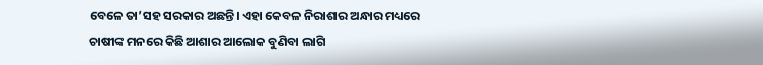ବେଳେ ତା’ସହ ସରକାର ଅଛନ୍ତି। ଏହା କେବଳ ନିରାଶାର ଅନ୍ଧାର ମଧ୍ୟରେ ଚାଷୀଙ୍କ ମନରେ କିଛି ଆଶାର ଆଲୋକ ବୁଣିବା ଲାଗି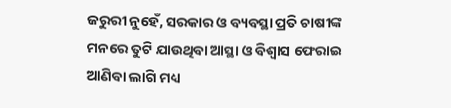ଜରୁରୀ ନୁହେଁ, ସରକାର ଓ ବ୍ୟବସ୍ଥା ପ୍ରତି ଚାଷୀଙ୍କ ମନରେ ତୁଟି ଯାଉଥିବା ଆସ୍ଥା ଓ ବିଶ୍ୱାସ ଫେରାଇ ଆଣିବା ଲାଗି ମଧ୍ୟ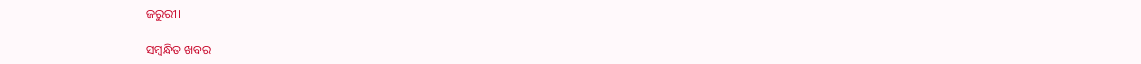ଜରୁରୀ।

ସମ୍ବନ୍ଧିତ ଖବର